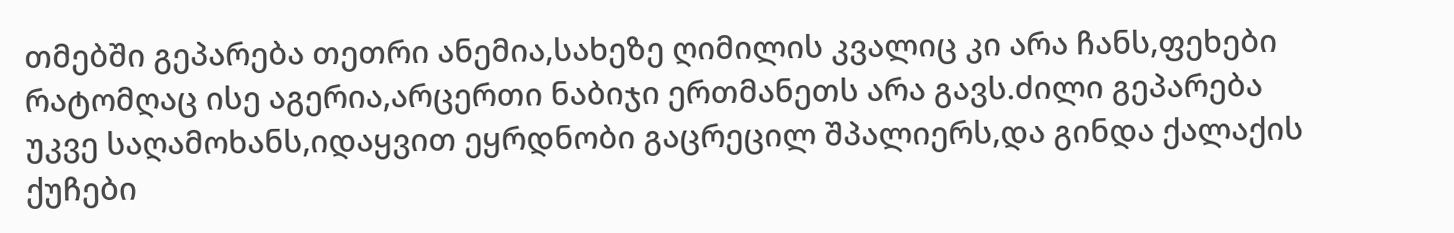თმებში გეპარება თეთრი ანემია,სახეზე ღიმილის კვალიც კი არა ჩანს,ფეხები რატომღაც ისე აგერია,არცერთი ნაბიჯი ერთმანეთს არა გავს.ძილი გეპარება უკვე საღამოხანს,იდაყვით ეყრდნობი გაცრეცილ შპალიერს,და გინდა ქალაქის ქუჩები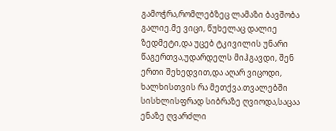გამოჭრა,რომლებზეც ლამაზი ბავშობა გალიე.მე ვიცი, წუხელაც დალიე ზედმეტი,და უცებ ტკივილის უნარი წაგერთვა,უდარდელს მიჰგავდი, შენ ერთი შეხედვით,და აღარ ვიცოდი, ხალხისთვის რა მეთქვა.თვალებში სისხლისფრად სიბრაზე ღვიოდა,საცაა ენაზე ღვარძლი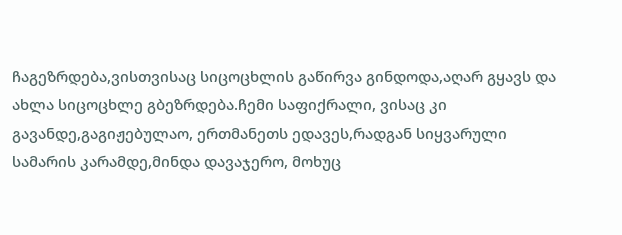ჩაგეზრდება,ვისთვისაც სიცოცხლის გაწირვა გინდოდა,აღარ გყავს და ახლა სიცოცხლე გბეზრდება.ჩემი საფიქრალი, ვისაც კი გავანდე,გაგიჟებულაო, ერთმანეთს ედავეს,რადგან სიყვარული სამარის კარამდე,მინდა დავაჯერო, მოხუც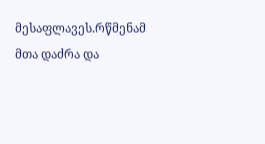მესაფლავეს.რწმენამ მთა დაძრა და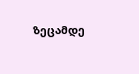ზეცამდე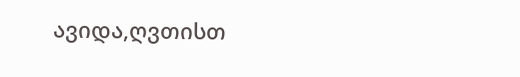ავიდა,ღვთისთ